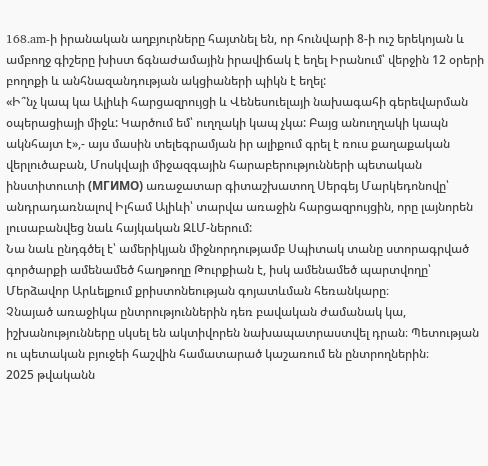168.am-ի իրանական աղբյուրները հայտնել են, որ հունվարի 8-ի ուշ երեկոյան և ամբողջ գիշերը խիստ ճգնաժամային իրավիճակ է եղել Իրանում՝ վերջին 12 օրերի բողոքի և անհնազանդության ակցիաների պիկն է եղել:
«Ի՞նչ կապ կա Ալիևի հարցազրույցի և Վենեսուելայի նախագահի գերեվարման օպերացիայի միջև: Կարծում եմ՝ ուղղակի կապ չկա: Բայց անուղղակի կապն ակնհայտ է»,- այս մասին տելեգրամյան իր ալիքում գրել է ռուս քաղաքական վերլուծաբան, Մոսկվայի միջազգային հարաբերությունների պետական ինստիտուտի (МГИМО) առաջատար գիտաշխատող Սերգեյ Մարկեդոնովը՝ անդրադառնալով Իլհամ Ալիևի՝ տարվա առաջին հարցազրույցին, որը լայնորեն լուսաբանվեց նաև հայկական ԶԼՄ-ներում:
Նա նաև ընդգծել է՝ ամերիկյան միջնորդությամբ Սպիտակ տանը ստորագրված գործարքի ամենամեծ հաղթողը Թուրքիան է, իսկ ամենամեծ պարտվողը՝ Մերձավոր Արևելքում քրիստոնեության գոյատևման հեռանկարը։
Չնայած առաջիկա ընտրություններին դեռ բավական ժամանակ կա, իշխանությունները սկսել են ակտիվորեն նախապատրաստվել դրան։ Պետության ու պետական բյուջեի հաշվին համատարած կաշառում են ընտրողներին։
2025 թվականն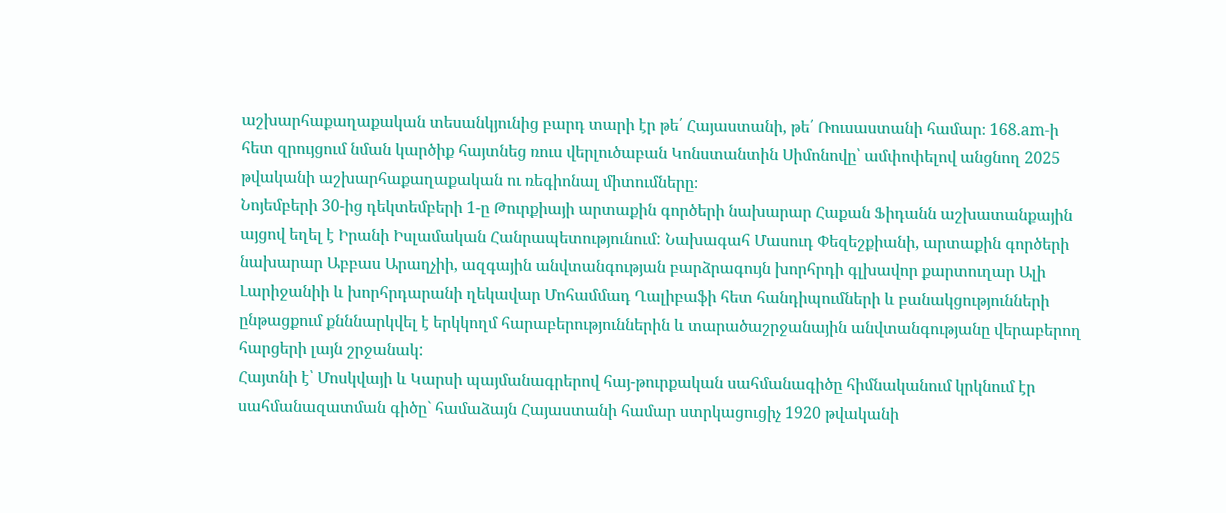աշխարհաքաղաքական տեսանկյունից բարդ տարի էր թե՛ Հայաստանի, թե՛ Ռուսաստանի համար։ 168.am-ի հետ զրույցում նման կարծիք հայտնեց ռուս վերլուծաբան Կոնստանտին Սիմոնովը՝ ամփոփելով անցնող 2025 թվականի աշխարհաքաղաքական ու ռեգիոնալ միտումները։
Նոյեմբերի 30-ից դեկտեմբերի 1-ը Թուրքիայի արտաքին գործերի նախարար Հաքան Ֆիդանն աշխատանքային այցով եղել է Իրանի Իսլամական Հանրապետությունում: Նախագահ Մասուդ Փեզեշքիանի, արտաքին գործերի նախարար Աբբաս Արաղչիի, ազգային անվտանգության բարձրագույն խորհրդի գլխավոր քարտուղար Ալի Լարիջանիի և խորհրդարանի ղեկավար Մոհամմադ Ղալիբաֆի հետ հանդիպումների և բանակցությունների ընթացքում քնննարկվել է երկկողմ հարաբերություններին և տարածաշրջանային անվտանգությանը վերաբերող հարցերի լայն շրջանակ:
Հայտնի է՝ Մոսկվայի և Կարսի պայմանագրերով հայ-թուրքական սահմանագիծը հիմնականում կրկնում էր սահմանազատման գիծը` համաձայն Հայաստանի համար ստրկացուցիչ 1920 թվականի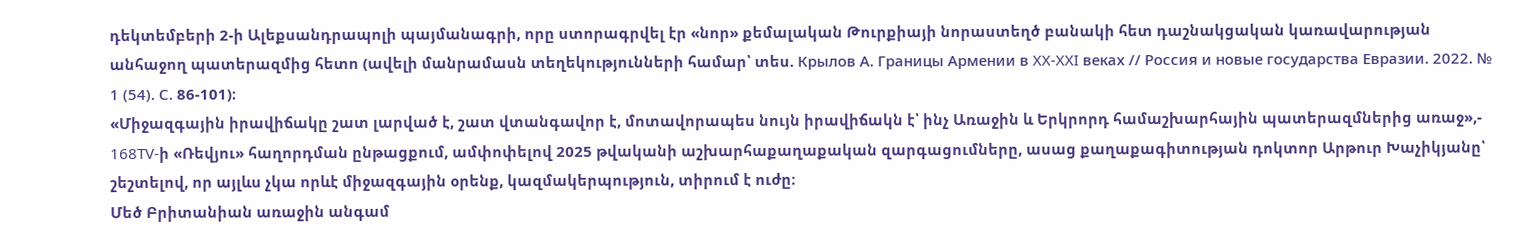դեկտեմբերի 2-ի Ալեքսանդրապոլի պայմանագրի, որը ստորագրվել էր «նոր» քեմալական Թուրքիայի նորաստեղծ բանակի հետ դաշնակցական կառավարության անհաջող պատերազմից հետո (ավելի մանրամասն տեղեկությունների համար՝ տես. Крылов А. Границы Армении в XX-XXI веках // Россия и новые государства Евразии. 2022. № 1 (54). С. 86-101)։
«Միջազգային իրավիճակը շատ լարված է, շատ վտանգավոր է, մոտավորապես նույն իրավիճակն է՝ ինչ Առաջին և Երկրորդ համաշխարհային պատերազմներից առաջ»,- 168TV-ի «Ռեվյու» հաղորդման ընթացքում, ամփոփելով 2025 թվականի աշխարհաքաղաքական զարգացումները, ասաց քաղաքագիտության դոկտոր Արթուր Խաչիկյանը՝ շեշտելով, որ այլևս չկա որևէ միջազգային օրենք, կազմակերպություն, տիրում է ուժը։
Մեծ Բրիտանիան առաջին անգամ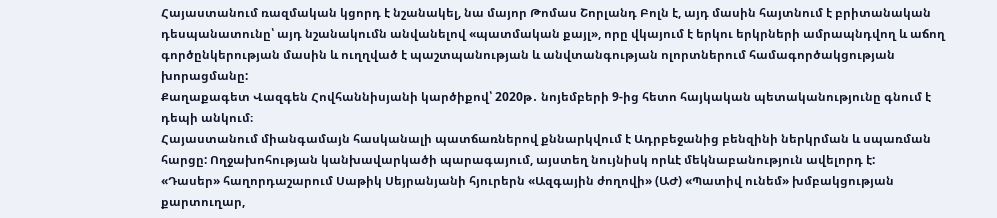Հայաստանում ռազմական կցորդ է նշանակել, նա մայոր Թոմաս Շորլանդ Բոլն է, այդ մասին հայտնում է բրիտանական դեսպանատունը՝ այդ նշանակումն անվանելով «պատմական քայլ», որը վկայում է երկու երկրների ամրապնդվող և աճող գործընկերության մասին և ուղղված է պաշտպանության և անվտանգության ոլորտներում համագործակցության խորացմանը:
Քաղաքագետ Վազգեն Հովհաննիսյանի կարծիքով՝ 2020թ․ նոյեմբերի 9-ից հետո հայկական պետականությունը գնում է դեպի անկում։
Հայաստանում միանգամայն հասկանալի պատճառներով քննարկվում է Ադրբեջանից բենզինի ներկրման և սպառման հարցը: Ողջախոհության կանխավարկածի պարագայում, այստեղ նույնիսկ որևէ մեկնաբանություն ավելորդ է:
«Դասեր» հաղորդաշարում Սաթիկ Սեյրանյանի հյուրերն «Ազգային ժողովի» (ԱԺ) «Պատիվ ունեմ» խմբակցության քարտուղար,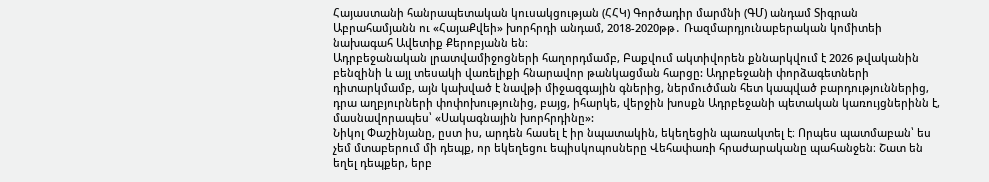Հայաստանի հանրապետական կուսակցության (ՀՀԿ) Գործադիր մարմնի (ԳՄ) անդամ Տիգրան Աբրահամյանն ու «ՀայաՔվեի» խորհրդի անդամ, 2018-2020թթ․ Ռազմարդյունաբերական կոմիտեի նախագահ Ավետիք Քերոբյանն են։
Ադրբեջանական լրատվամիջոցների հաղորդմամբ, Բաքվում ակտիվորեն քննարկվում է 2026 թվականին բենզինի և այլ տեսակի վառելիքի հնարավոր թանկացման հարցը: Ադրբեջանի փորձագետների դիտարկմամբ, այն կախված է նավթի միջազգային գներից, ներմուծման հետ կապված բարդություններից, դրա աղբյուրների փոփոխությունից, բայց, իհարկե, վերջին խոսքն Ադրբեջանի պետական կառույցներինն է, մասնավորապես՝ «Սակագնային խորհրդինը»:
Նիկոլ Փաշինյանը, ըստ իս, արդեն հասել է իր նպատակին, եկեղեցին պառակտել է։ Որպես պատմաբան՝ ես չեմ մտաբերում մի դեպք, որ եկեղեցու եպիսկոպոսները Վեհափառի հրաժարականը պահանջեն։ Շատ են եղել դեպքեր, երբ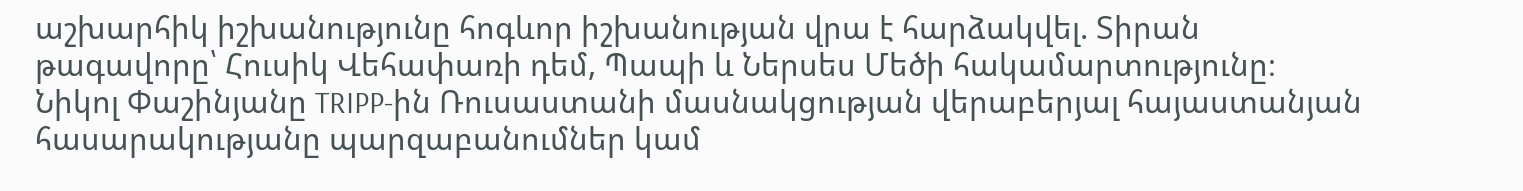աշխարհիկ իշխանությունը հոգևոր իշխանության վրա է հարձակվել. Տիրան թագավորը՝ Հուսիկ Վեհափառի դեմ, Պապի և Ներսես Մեծի հակամարտությունը։
Նիկոլ Փաշինյանը TRIPP-ին Ռուսաստանի մասնակցության վերաբերյալ հայաստանյան հասարակությանը պարզաբանումներ կամ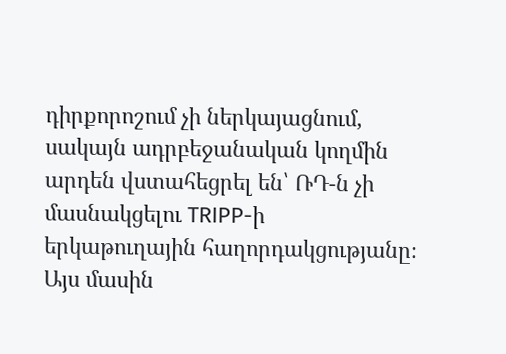դիրքորոշում չի ներկայացնում, սակայն ադրբեջանական կողմին արդեն վստահեցրել են՝ ՌԴ-ն չի մասնակցելու TRIPP-ի երկաթուղային հաղորդակցությանը։ Այս մասին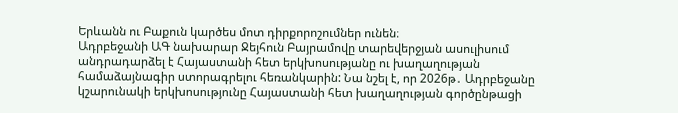Երևանն ու Բաքուն կարծես մոտ դիրքորոշումներ ունեն։
Ադրբեջանի ԱԳ նախարար Ջեյհուն Բայրամովը տարեվերջյան ասուլիսում անդրադարձել է Հայաստանի հետ երկխոսությանը ու խաղաղության համաձայնագիր ստորագրելու հեռանկարին: Նա նշել է, որ 2026թ․ Ադրբեջանը կշարունակի երկխոսությունը Հայաստանի հետ խաղաղության գործընթացի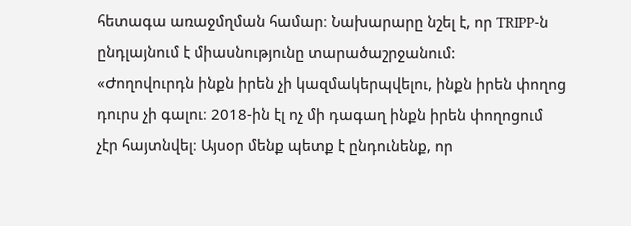հետագա առաջմղման համար։ Նախարարը նշել է, որ TRIPP-ն ընդլայնում է միասնությունը տարածաշրջանում:
«Ժողովուրդն ինքն իրեն չի կազմակերպվելու, ինքն իրեն փողոց դուրս չի գալու։ 2018-ին էլ ոչ մի դագաղ ինքն իրեն փողոցում չէր հայտնվել։ Այսօր մենք պետք է ընդունենք, որ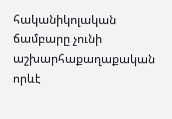հականիկոլական ճամբարը չունի աշխարհաքաղաքական որևէ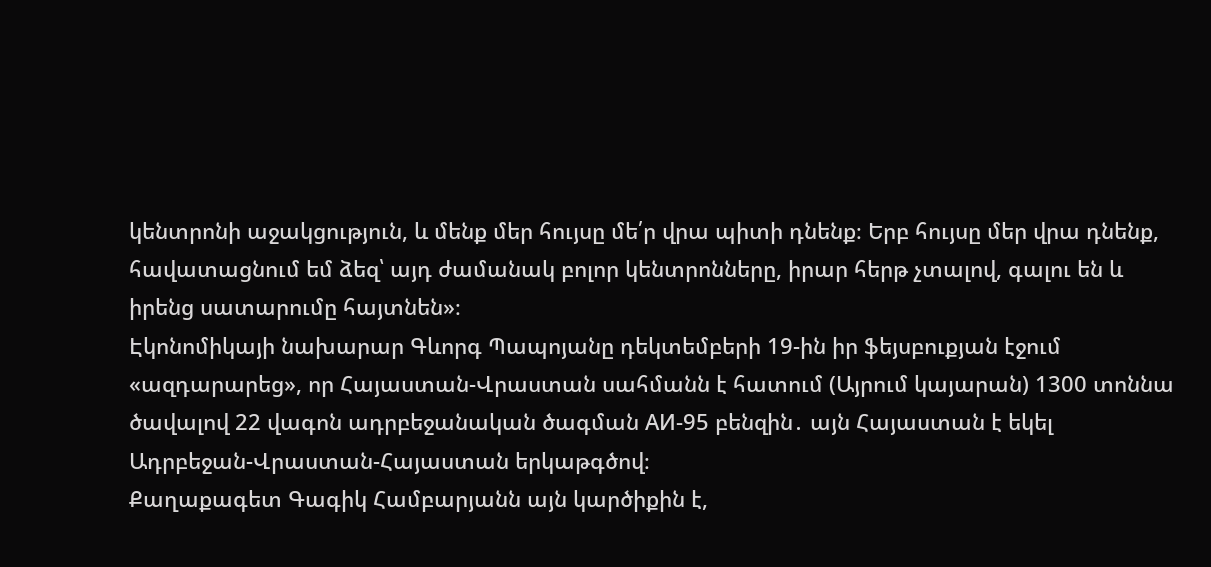կենտրոնի աջակցություն, և մենք մեր հույսը մե՛ր վրա պիտի դնենք։ Երբ հույսը մեր վրա դնենք, հավատացնում եմ ձեզ՝ այդ ժամանակ բոլոր կենտրոնները, իրար հերթ չտալով, գալու են և իրենց սատարումը հայտնեն»։
Էկոնոմիկայի նախարար Գևորգ Պապոյանը դեկտեմբերի 19-ին իր ֆեյսբուքյան էջում «ազդարարեց», որ Հայաստան-Վրաստան սահմանն է հատում (Այրում կայարան) 1300 տոննա ծավալով 22 վագոն ադրբեջանական ծագման АИ-95 բենզին․ այն Հայաստան է եկել Ադրբեջան-Վրաստան-Հայաստան երկաթգծով։
Քաղաքագետ Գագիկ Համբարյանն այն կարծիքին է,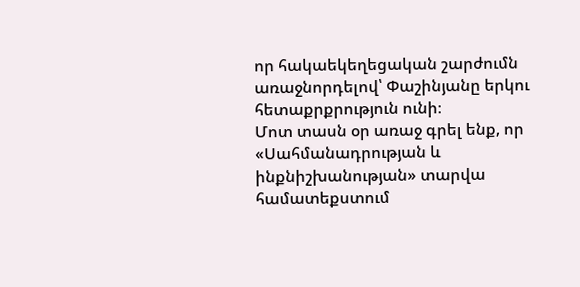որ հակաեկեղեցական շարժումն առաջնորդելով՝ Փաշինյանը երկու հետաքրքրություն ունի։
Մոտ տասն օր առաջ գրել ենք, որ «Սահմանադրության և ինքնիշխանության» տարվա համատեքստում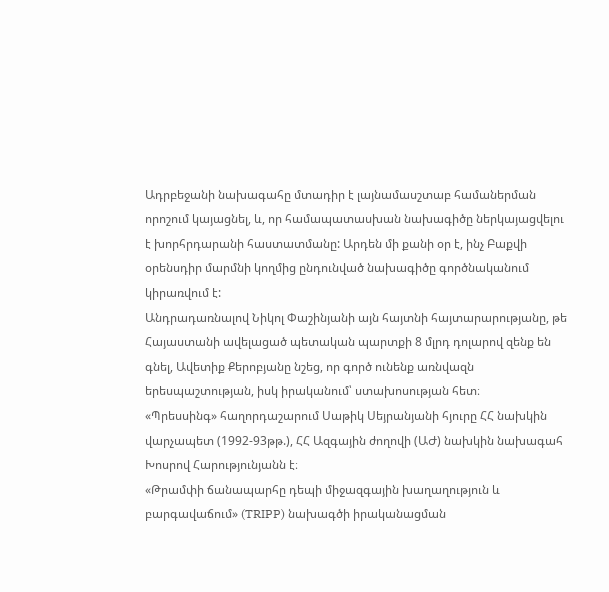Ադրբեջանի նախագահը մտադիր է լայնամասշտաբ համաներման որոշում կայացնել, և, որ համապատասխան նախագիծը ներկայացվելու է խորհրդարանի հաստատմանը: Արդեն մի քանի օր է, ինչ Բաքվի օրենսդիր մարմնի կողմից ընդունված նախագիծը գործնականում կիրառվում է:
Անդրադառնալով Նիկոլ Փաշինյանի այն հայտնի հայտարարությանը, թե Հայաստանի ավելացած պետական պարտքի 8 մլրդ դոլարով զենք են գնել, Ավետիք Քերոբյանը նշեց, որ գործ ունենք առնվազն երեսպաշտության, իսկ իրականում՝ ստախոսության հետ։
«Պրեսսինգ» հաղորդաշարում Սաթիկ Սեյրանյանի հյուրը ՀՀ նախկին վարչապետ (1992-93թթ.), ՀՀ Ազգային ժողովի (ԱԺ) նախկին նախագահ Խոսրով Հարությունյանն է։
«Թրամփի ճանապարհը դեպի միջազգային խաղաղություն և բարգավաճում» (TRIPP) նախագծի իրականացման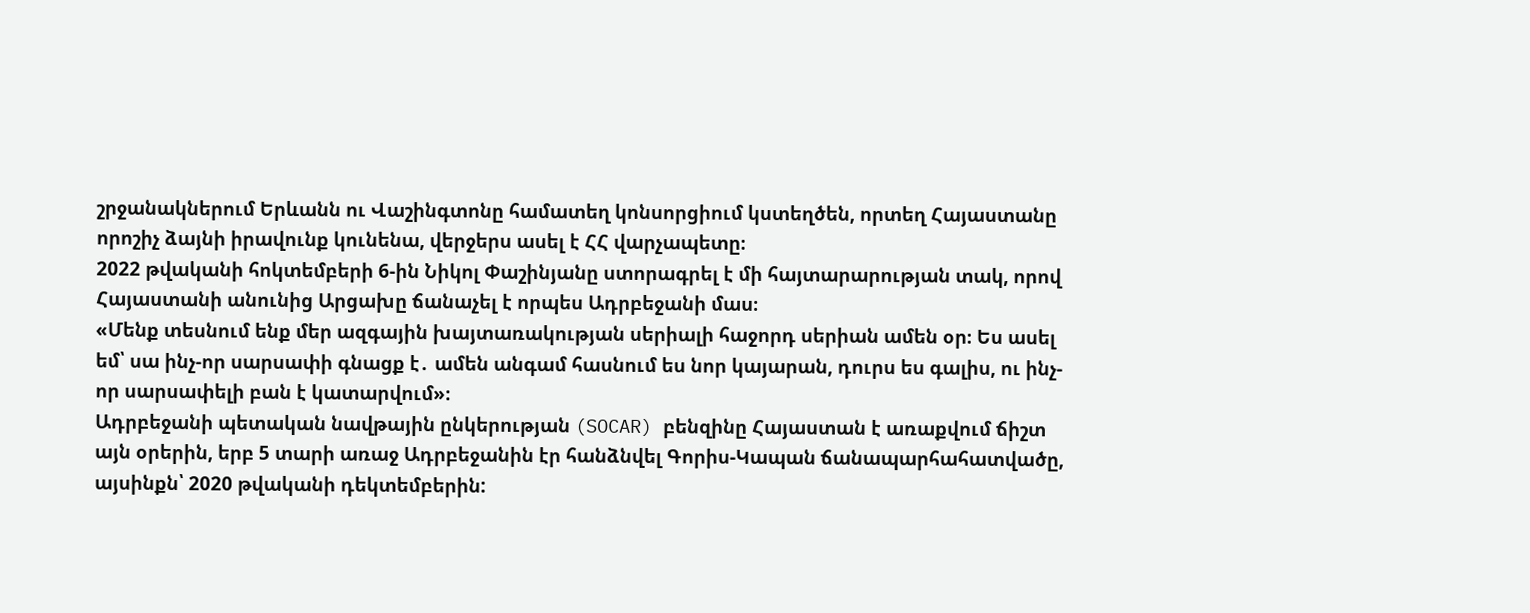շրջանակներում Երևանն ու Վաշինգտոնը համատեղ կոնսորցիում կստեղծեն, որտեղ Հայաստանը որոշիչ ձայնի իրավունք կունենա, վերջերս ասել է ՀՀ վարչապետը։
2022 թվականի հոկտեմբերի 6-ին Նիկոլ Փաշինյանը ստորագրել է մի հայտարարության տակ, որով Հայաստանի անունից Արցախը ճանաչել է որպես Ադրբեջանի մաս։
«Մենք տեսնում ենք մեր ազգային խայտառակության սերիալի հաջորդ սերիան ամեն օր։ Ես ասել եմ՝ սա ինչ-որ սարսափի գնացք է․ ամեն անգամ հասնում ես նոր կայարան, դուրս ես գալիս, ու ինչ-որ սարսափելի բան է կատարվում»։
Ադրբեջանի պետական նավթային ընկերության (SOCAR) բենզինը Հայաստան է առաքվում ճիշտ այն օրերին, երբ 5 տարի առաջ Ադրբեջանին էր հանձնվել Գորիս-Կապան ճանապարհահատվածը, այսինքն՝ 2020 թվականի դեկտեմբերին: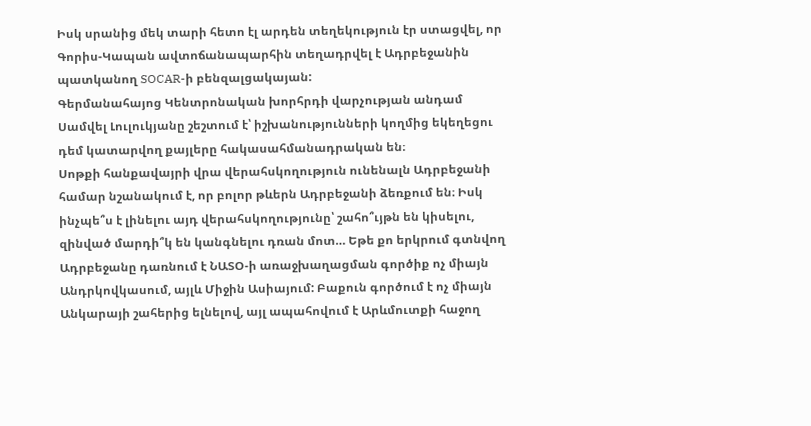Իսկ սրանից մեկ տարի հետո էլ արդեն տեղեկություն էր ստացվել, որ Գորիս-Կապան ավտոճանապարհին տեղադրվել է Ադրբեջանին պատկանող SOCAR-ի բենզալցակայան:
Գերմանահայոց Կենտրոնական խորհրդի վարչության անդամ Սամվել Լուլուկյանը շեշտում է՝ իշխանությունների կողմից եկեղեցու դեմ կատարվող քայլերը հակասահմանադրական են։
Սոթքի հանքավայրի վրա վերահսկողություն ունենալն Ադրբեջանի համար նշանակում է, որ բոլոր թևերն Ադրբեջանի ձեռքում են։ Իսկ ինչպե՞ս է լինելու այդ վերահսկողությունը՝ շահո՞ւյթն են կիսելու, զինված մարդի՞կ են կանգնելու դռան մոտ… Եթե քո երկրում գտնվող
Ադրբեջանը դառնում է ՆԱՏՕ-ի առաջխաղացման գործիք ոչ միայն Անդրկովկասում, այլև Միջին Ասիայում: Բաքուն գործում է ոչ միայն Անկարայի շահերից ելնելով, այլ ապահովում է Արևմուտքի հաջող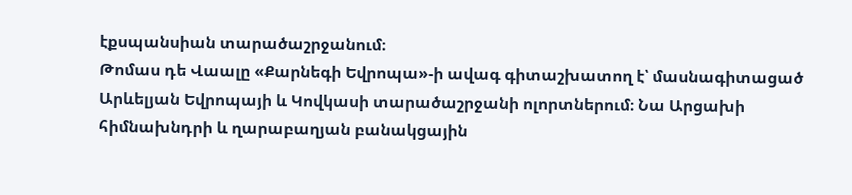էքսպանսիան տարածաշրջանում։
Թոմաս դե Վաալը «Քարնեգի Եվրոպա»-ի ավագ գիտաշխատող է՝ մասնագիտացած Արևելյան Եվրոպայի և Կովկասի տարածաշրջանի ոլորտներում։ Նա Արցախի հիմնախնդրի և ղարաբաղյան բանակցային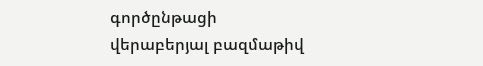գործընթացի վերաբերյալ բազմաթիվ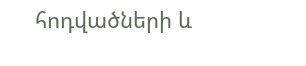հոդվածների և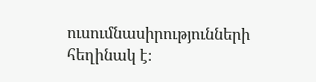ուսումնասիրությունների հեղինակ է։